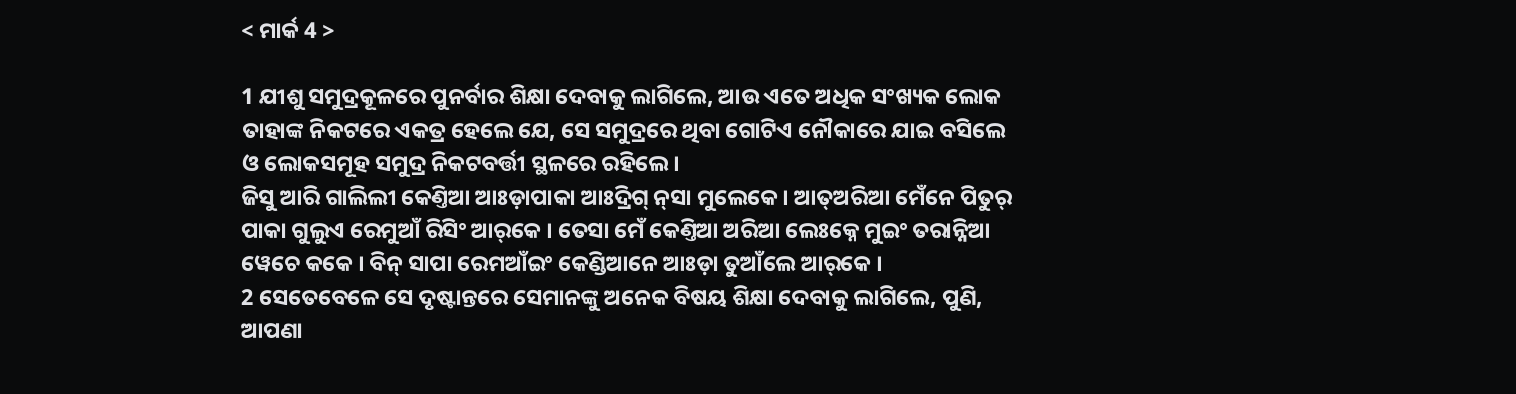< ମାର୍କ 4 >

1 ଯୀଶୁ ସମୁଦ୍ରକୂଳରେ ପୁନର୍ବାର ଶିକ୍ଷା ଦେବାକୁ ଲାଗିଲେ, ଆଉ ଏତେ ଅଧିକ ସଂଖ୍ୟକ ଲୋକ ତାହାଙ୍କ ନିକଟରେ ଏକତ୍ର ହେଲେ ଯେ, ସେ ସମୁଦ୍ରରେ ଥିବା ଗୋଟିଏ ନୌକାରେ ଯାଇ ବସିଲେ ଓ ଲୋକସମୂହ ସମୁଦ୍ର ନିକଟବର୍ତ୍ତୀ ସ୍ଥଳରେ ରହିଲେ।
ଜିସୁ ଆରି ଗାଲିଲୀ କେଣ୍ତିଆ ଆଃଡ଼ାପାକା ଆଃଦ୍ରିଗ୍‌ ନ୍‌ସା ମୁଲେକେ । ଆତ୍ଅରିଆ ମେଁନେ ପିତୁର୍ ପାକା ଗୁଲୁଏ ରେମୁଆଁ ରିସିଂ ଆର୍‌କେ । ତେସା ମେଁ କେଣ୍ତିଆ ଅରିଆ ଲେଃକ୍ନେ ମୁଇଂ ତରାନ୍ନିଆ ୱେଚେ କକେ । ବିନ୍‌ ସାପା ରେମଆଁଇଂ କେଣ୍ଡିଆନେ ଆଃଡ଼ା ତୁଆଁଲେ ଆର୍‌କେ ।
2 ସେତେବେଳେ ସେ ଦୃଷ୍ଟାନ୍ତରେ ସେମାନଙ୍କୁ ଅନେକ ବିଷୟ ଶିକ୍ଷା ଦେବାକୁ ଲାଗିଲେ, ପୁଣି, ଆପଣା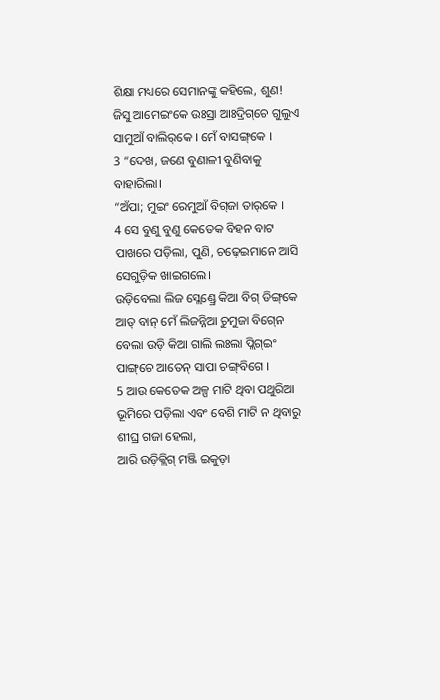ଶିକ୍ଷା ମଧ୍ୟରେ ସେମାନଙ୍କୁ କହିଲେ, ଶୁଣ!
ଜିସୁ ଆମେଇଂକେ ଉଃସ୍ରା ଆଃଦ୍ରିଗ୍‌ଚେ ଗୁଲୁଏ ସାମୁଆଁ ବାଲିର୍‌କେ । ମେଁ ବାସଙ୍ଗ୍‌କେ ।
3 “ଦେଖ, ଜଣେ ବୁଣାଳୀ ବୁଣିବାକୁ ବାହାରିଲା।
“ଅଁପା; ମୁଇଂ ରେମୁଆଁ ବିଗ୍‌ଜା ତାର୍‌କେ ।
4 ସେ ବୁଣୁ ବୁଣୁ କେତେକ ବିହନ ବାଟ ପାଖରେ ପଡ଼ିଲା, ପୁଣି, ଚଢ଼େଇମାନେ ଆସି ସେଗୁଡ଼ିକ ଖାଇଗଲେ।
ଉଡ଼ିବେଲା ଲିଜ ସ୍ଲେଣ୍ଡ୍ରେ କିଆ ବିଗ୍‌ ଡିଙ୍ଗ୍‌କେ ଆତ୍ ବାନ୍ ମେଁ ଲିଜନ୍ନିଆ ଚୁମୁଜା ବିଗ୍‍ନେ ବେଲା ଉଡ଼ି କିଆ ଗାଲି ଲଃଲା ପ୍ଲିଗ୍‍ଇଂ ପାଙ୍ଗ୍‌ଚେ ଆତେନ୍‌ ସାପା ଚଙ୍ଗ୍‌ବିଗେ ।
5 ଆଉ କେତେକ ଅଳ୍ପ ମାଟି ଥିବା ପଥୁରିଆ ଭୂମିରେ ପଡ଼ିଲା ଏବଂ ବେଶି ମାଟି ନ ଥିବାରୁ ଶୀଘ୍ର ଗଜା ହେଲା,
ଆରି ଉଡ଼ିକ୍ଲିଗ୍ ମଞ୍ଜି ଇକୁଡ଼ା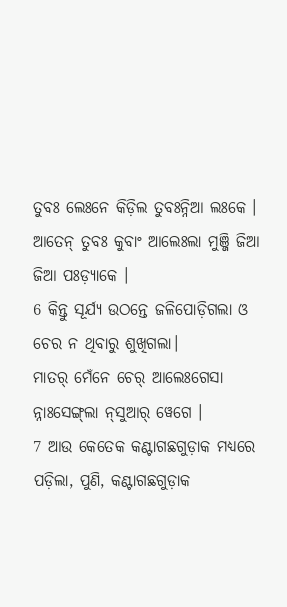ତୁବଃ ଲେଃନେ କିଡ଼ିଲ ତୁବଃନ୍ନିଆ ଲଃକେ । ଆତେନ୍‌ ତୁବଃ କୁବାଂ ଆଲେଃଲା ମୁଞ୍ଜି ଜିଆ ଜିଆ ପଃଡ଼୍ୟାକେ ।
6 କିନ୍ତୁ ସୂର୍ଯ୍ୟ ଉଠନ୍ତେ ଜଳିପୋଡ଼ିଗଲା ଓ ଚେର ନ ଥିବାରୁ ଶୁଖିଗଲା।
ମାତର୍‌ ମେଁନେ ଚେର୍ ଆଲେଃଗେସା ନ୍ନାଃସେଙ୍ଗ୍‍ଲା ନ୍‌ସୁଆର୍ ୱେଗେ ।
7 ଆଉ କେତେକ କଣ୍ଟାଗଛଗୁଡ଼ାକ ମଧ୍ୟରେ ପଡ଼ିଲା, ପୁଣି, କଣ୍ଟାଗଛଗୁଡ଼ାକ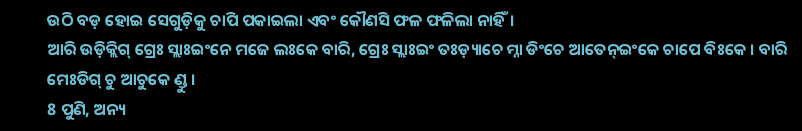ଉଠି ବଡ଼ ହୋଇ ସେଗୁଡ଼ିକୁ ଚାପି ପକାଇଲା ଏବଂ କୌଣସି ଫଳ ଫଳିଲା ନାହିଁ।
ଆରି ଉଡ଼ିକ୍ଲିଗ୍‌ ଗ୍ରେଃ ସ୍ଲାଃଇଂନେ ମଜେ ଲଃକେ ବାରି, ଗ୍ରେଃ ସ୍ଲାଃଇଂ ତଃଡ଼୍ୟାଚେ ମ୍ନା ଡିଂଚେ ଆତେନ୍‌‌ଇଂକେ ଚାପେ ବିଃକେ । ବାରି ମେଃଡିଗ୍‌ ଚୁ ଆଚୁକେ ଣ୍ଡୁ ।
8 ପୁଣି, ଅନ୍ୟ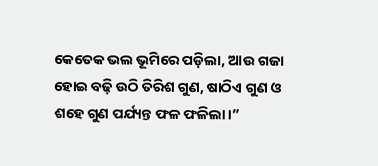କେତେକ ଭଲ ଭୂମିରେ ପଡ଼ିଲା, ଆଉ ଗଜା ହୋଇ ବଢ଼ି ଉଠି ତିରିଶ ଗୁଣ, ଷାଠିଏ ଗୁଣ ଓ ଶହେ ଗୁଣ ପର୍ଯ୍ୟନ୍ତ ଫଳ ଫଳିଲା।”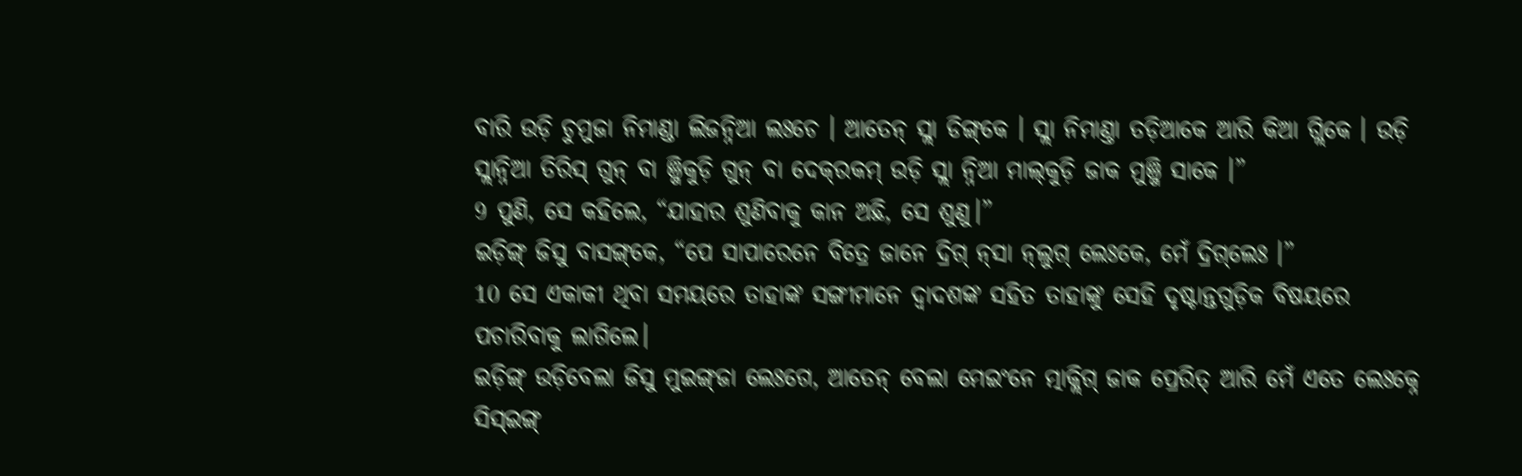ବାରି ଉଡ଼ି ଚୁମୁଜା ନିମାଣ୍ଡା ଲିଜନ୍ନିଆ ଲଃଚେ । ଆତେନ୍‌‌ ସ୍ଲା ଡିଙ୍ଗ୍‌କେ । ସ୍ଲା ନିମାଣ୍ତା ତଡ଼ିଆକେ ଆରି କିଆ ଗ୍ଲିକେ । ଉଡ଼ି ସ୍ଲାନ୍ନିଆ ତିରିସ୍‌ ଗୁନ୍ ବା ଞ୍ଜିକୁଡ଼ି ଗୁନ୍ ବା ଦେକ୍‌ରକମ୍ ଉଡ଼ି ସ୍ଲା ନ୍ନିଆ ମାଲ୍‍କୁଡ଼ି ଜାକ ମୁଞ୍ଜି ସାକେ ।”
9 ପୁଣି, ସେ କହିଲେ, “ଯାହାର ଶୁଣିବାକୁ କାନ ଅଛି, ସେ ଶୁଣୁ।”
ଇଡ଼ିଙ୍ଗ୍ ଜିସୁ ବାସଙ୍ଗ୍‌କେ, “ପେ ସାପାରେନେ ବିତ୍ରେ ଜାନେ ଦ୍ରିଗ୍ ନ୍‌ସା ନ୍‌ଲୁଗ୍ ଲେଃକେ, ମେଁ ଦ୍ରିଗ୍‌ଲେଃ ।”
10 ସେ ଏକାକୀ ଥିବା ସମୟରେ ତାହାଙ୍କ ସଙ୍ଗୀମାନେ ଦ୍ୱାଦଶଙ୍କ ସହିତ ତାହାଙ୍କୁ ସେହି ଦୃଷ୍ଟାନ୍ତଗୁଡ଼ିକ ବିଷୟରେ ପଚାରିବାକୁ ଲାଗିଲେ।
ଇଡ଼ିଙ୍ଗ୍ ଉଡ଼ିବେଲା ଜିସୁ ମୁଇଙ୍ଗ୍‌ଜା ଲେଃଗେ, ଆତେନ୍‌‍ ବେଲା ମେଇଂନେ ତ୍ମାକ୍ଲିଗ୍ ଜାକ ପ୍ରେରିତ୍‌ ଆରି ମେଁ ଏତେ ଲେଃକ୍ନେ ସିସ୍‌ଇଙ୍ଗ୍‌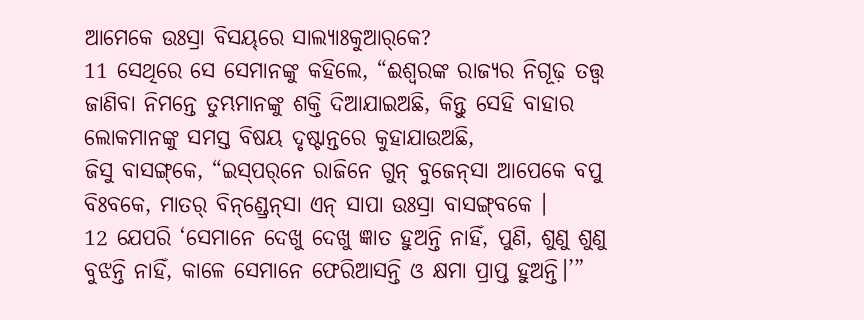ଆମେକେ ଉଃସ୍ରା ବିସୟ୍‌ରେ ସାଲ୍ୟାଃକୁଆର୍‌କେ?
11 ସେଥିରେ ସେ ସେମାନଙ୍କୁ କହିଲେ, “ଈଶ୍ବରଙ୍କ ରାଜ୍ୟର ନିଗୂଢ଼ ତତ୍ତ୍ୱ ଜାଣିବା ନିମନ୍ତେ ତୁମ୍ଭମାନଙ୍କୁ ଶକ୍ତି ଦିଆଯାଇଅଛି, କିନ୍ତୁ ସେହି ବାହାର ଲୋକମାନଙ୍କୁ ସମସ୍ତ ବିଷୟ ଦୃଷ୍ଟାନ୍ତରେ କୁହାଯାଉଅଛି,
ଜିସୁ ବାସଙ୍ଗ୍‌କେ, “ଇସ୍‌ପର୍‌ନେ ରାଜିନେ ଗୁନ୍‌ ବୁଜେନ୍‌ସା ଆପେକେ ବପୁ ବିଃବକେ, ମାତର୍‌‌ ବିନ୍‌ଣ୍ଡ୍ରେନ୍‌ସା ଏନ୍ ସାପା ଉଃସ୍ରା ବାସଙ୍ଗ୍‌ବକେ ।
12 ଯେପରି ‘ସେମାନେ ଦେଖୁ ଦେଖୁ ଜ୍ଞାତ ହୁଅନ୍ତି ନାହିଁ, ପୁଣି, ଶୁଣୁ ଶୁଣୁ ବୁଝନ୍ତି ନାହିଁ, କାଳେ ସେମାନେ ଫେରିଆସନ୍ତି ଓ କ୍ଷମା ପ୍ରାପ୍ତ ହୁଅନ୍ତି।’”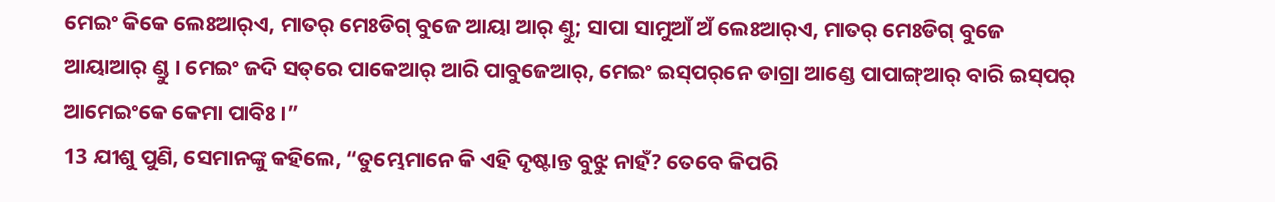ମେଇଂ କିକେ ଲେଃଆର୍‌ଏ, ମାତର୍ ମେଃଡିଗ୍ ବୁଜେ ଆୟା ଆର୍‌ ଣ୍ତୁ; ସାପା ସାମୁଆଁ ଅଁ ଲେଃଆର୍‌ଏ, ମାତର୍ ମେଃଡିଗ୍ ବୁଜେ ଆୟାଆର୍‌ ଣ୍ଡୁ । ମେଇଂ ଜଦି ସତ୍‌ରେ ପାକେଆର୍ ଆରି ପାବୁଜେଆର୍, ମେଇଂ ଇସ୍‌ପର୍‌ନେ ଡାଗ୍ରା ଆଣ୍ଡେ ପାପାଙ୍ଗ୍‌ଆର୍ ବାରି ଇସ୍‌ପର୍ ଆମେଇଂକେ କେମା ପାବିଃ ।”
13 ଯୀଶୁ ପୁଣି, ସେମାନଙ୍କୁ କହିଲେ, “ତୁମ୍ଭେମାନେ କି ଏହି ଦୃଷ୍ଟାନ୍ତ ବୁଝୁ ନାହଁ? ତେବେ କିପରି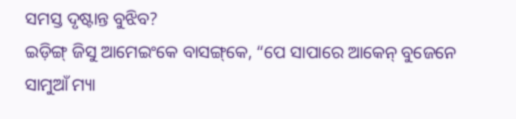ସମସ୍ତ ଦୃଷ୍ଟାନ୍ତ ବୁଝିବ?
ଇଡ଼ିଙ୍ଗ୍ ଜିସୁ ଆମେଇଂକେ ବାସଙ୍ଗ୍‌କେ, “ପେ ସାପାରେ ଆକେନ୍ ବୁଜେନେ ସାମୁଆଁ ମ୍ୟା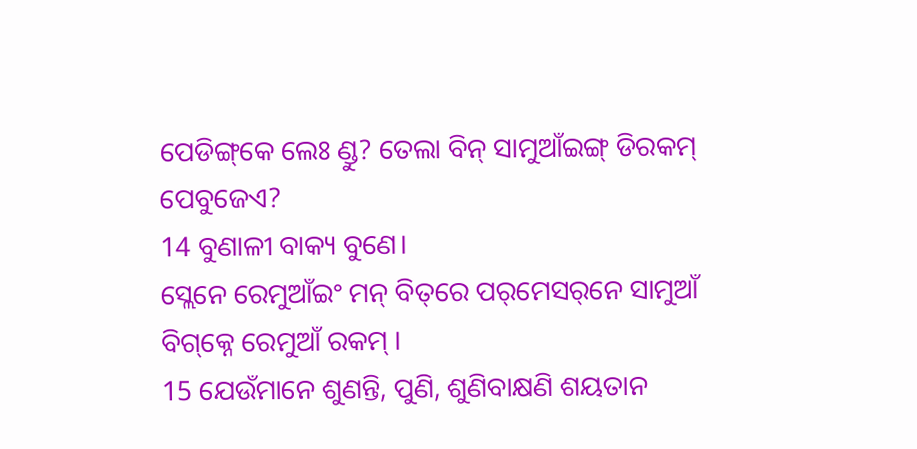ପେଡିଙ୍ଗ୍‌କେ ଲେଃ ଣ୍ଡୁ? ତେଲା ବିନ୍ ସାମୁଆଁଇଙ୍ଗ୍ ଡିରକମ୍ ପେବୁଜେଏ?
14 ବୁଣାଳୀ ବାକ୍ୟ ବୁଣେ।
ସ୍ଲେନେ ରେମୁଆଁଇଂ ମନ୍‌ ବିତ୍‌ରେ ପର୍‌ମେସର୍‌ନେ ସାମୁଆଁ ବିଗ୍‌କ୍ନେ ରେମୁଆଁ ରକମ୍‌ ।
15 ଯେଉଁମାନେ ଶୁଣନ୍ତି, ପୁଣି, ଶୁଣିବାକ୍ଷଣି ଶୟତାନ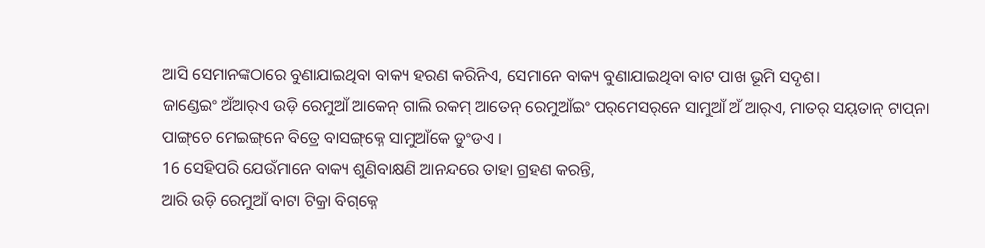ଆସି ସେମାନଙ୍କଠାରେ ବୁଣାଯାଇଥିବା ବାକ୍ୟ ହରଣ କରିନିଏ, ସେମାନେ ବାକ୍ୟ ବୁଣାଯାଇଥିବା ବାଟ ପାଖ ଭୂମି ସଦୃଶ।
ଜାଣ୍ଡେଇଂ ଅଁଆର୍‌ଏ ଉଡ଼ି ରେମୁଆଁ ଆକେନ୍ ଗାଲି ରକମ୍‌ ଆତେନ୍‌ ରେମୁଆଁଇଂ ପର୍‌ମେସର୍‌ନେ ସାମୁଆଁ ଅଁ ଆର୍‌ଏ, ମାତର୍‌‌ ସୟ୍‌ତାନ୍‌ ଟାପ୍‌ନା ପାଙ୍ଗ୍‌ଚେ ମେଇଙ୍ଗ୍‌ନେ ବିତ୍ରେ ବାସଙ୍ଗ୍‌କ୍ନେ ସାମୁଆଁକେ ଡୁଂଡଏ ।
16 ସେହିପରି ଯେଉଁମାନେ ବାକ୍ୟ ଶୁଣିବାକ୍ଷଣି ଆନନ୍ଦରେ ତାହା ଗ୍ରହଣ କରନ୍ତି,
ଆରି ଉଡ଼ି ରେମୁଆଁ ବାଟା ଟିକ୍ରା ବିଗ୍‌କ୍ନେ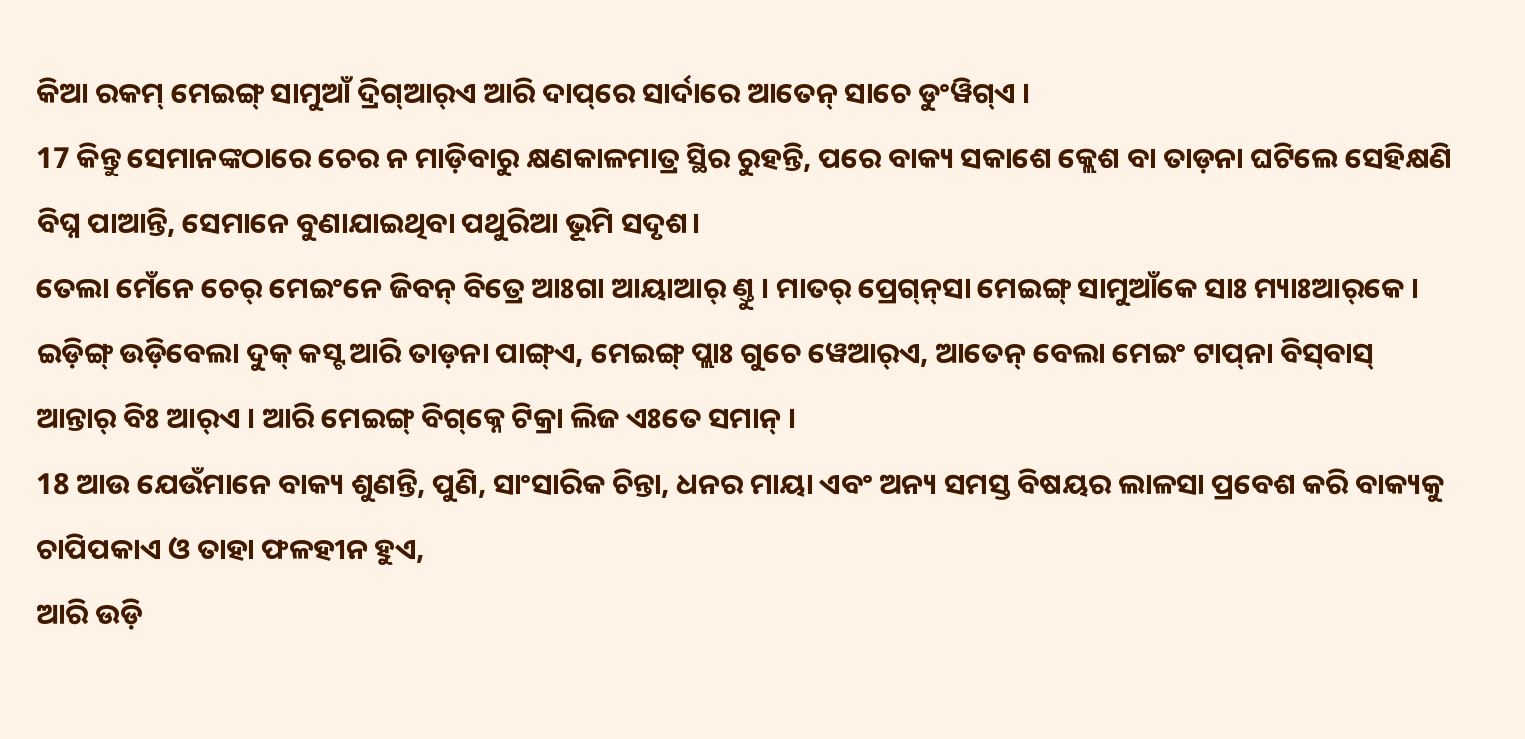କିଆ ରକମ୍ ମେଇଙ୍ଗ୍ ସାମୁଆଁ ଦ୍ରିଗ୍ଆର୍‌ଏ ଆରି ଦାପ୍‌ରେ ସାର୍ଦାରେ ଆତେନ୍‌‌ ସାଚେ ଡୁଂୱିଗ୍‌ଏ ।
17 କିନ୍ତୁ ସେମାନଙ୍କଠାରେ ଚେର ନ ମାଡ଼ିବାରୁ କ୍ଷଣକାଳମାତ୍ର ସ୍ଥିର ରୁହନ୍ତି, ପରେ ବାକ୍ୟ ସକାଶେ କ୍ଲେଶ ବା ତାଡ଼ନା ଘଟିଲେ ସେହିକ୍ଷଣି ବିଘ୍ନ ପାଆନ୍ତି, ସେମାନେ ବୁଣାଯାଇଥିବା ପଥୁରିଆ ଭୂମି ସଦୃଶ।
ତେଲା ମେଁନେ ଚେର୍‌ ମେଇଂନେ ଜିବନ୍ ବିତ୍ରେ ଆଃଗା ଆୟାଆର୍‌ ଣ୍ତୁ । ମାତର୍‌‌ ପ୍ରେଗ୍‌ନ୍‌ସା ମେଇଙ୍ଗ୍‌ ସାମୁଆଁକେ ସାଃ ମ୍ୟାଃଆର୍‌କେ । ଇଡ଼ିଙ୍ଗ୍ ଉଡ଼ିବେଲା ଦୁକ୍‌ କସ୍ଟ ଆରି ତାଡ଼ନା ପାଙ୍ଗ୍‌ଏ, ମେଇଙ୍ଗ୍ ପ୍ଲାଃ ଗୁଚେ ୱେଆର୍‍ଏ, ଆତେନ୍‌‌ ବେଲା ମେଇଂ ଟାପ୍‌ନା ବିସ୍‌ବାସ୍‌ ଆନ୍ତାର୍‌ ବିଃ ଆର୍‌ଏ । ଆରି ମେଇଙ୍ଗ୍ ବିଗ୍‌କ୍ନେ ଟିକ୍ରା ଲିଜ ଏଃତେ ସମାନ୍ ।
18 ଆଉ ଯେଉଁମାନେ ବାକ୍ୟ ଶୁଣନ୍ତି, ପୁଣି, ସାଂସାରିକ ଚିନ୍ତା, ଧନର ମାୟା ଏବଂ ଅନ୍ୟ ସମସ୍ତ ବିଷୟର ଲାଳସା ପ୍ରବେଶ କରି ବାକ୍ୟକୁ ଚାପିପକାଏ ଓ ତାହା ଫଳହୀନ ହୁଏ,
ଆରି ଉଡ଼ି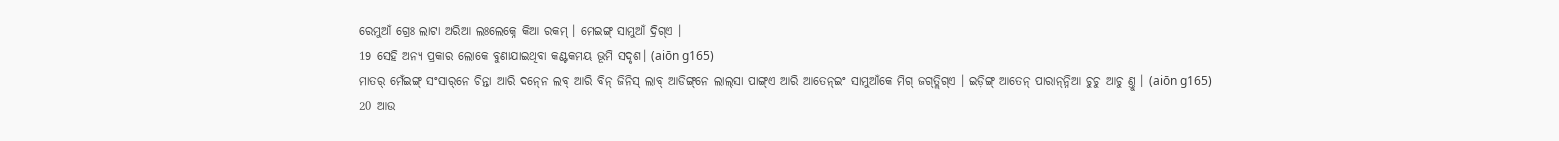ରେମୁଆଁ ଗ୍ରେଃ ଲାଟା ଅରିଆ ଲଃଲେକ୍ନେ କିଆ ରକମ୍ । ମେଇଙ୍ଗ୍ ସାମୁଆଁ ଦ୍ରିଗ୍ଏ ।
19 ସେହି ଅନ୍ୟ ପ୍ରକାର ଲୋକେ ବୁଣାଯାଇଥିବା କଣ୍ଟକମୟ ଭୂମି ସଦୃଶ। (aiōn g165)
ମାତର୍‌‌ ମେଁଇଙ୍ଗ୍‌ ସଂସାର୍‌ନେ ଚିନ୍ତା ଆରି ଦନ୍‍ନେ ଲବ୍ ଆରି ବିନ୍ ଜିନିସ୍ ଲାବ୍‌ ଆଡିଙ୍ଗ୍‌ନେ ଲାଲ୍‌ସା ପାଙ୍ଗ୍‌ଏ ଆରି ଆତେନ୍‌ଇଂ ସାମୁଆଁକେ ମିଗ୍ ଜଗ୍‌ତ୍ଲିଗ୍‌ଏ । ଇଡ଼ିଙ୍ଗ୍ ଆତେନ୍‌‌ ପାରାନ୍‌ନ୍ନିଆ ଚୁଚୁ ଆଚୁ ଣ୍ତୁ । (aiōn g165)
20 ଆଉ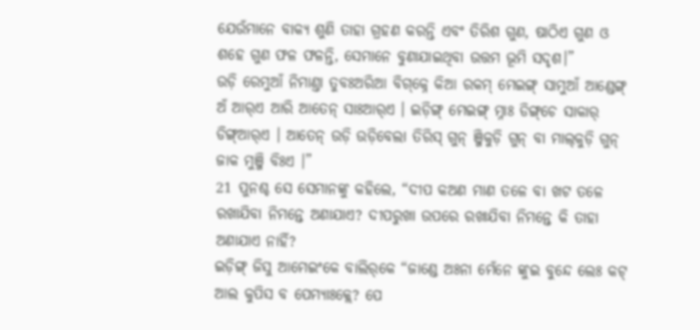ଯେଉଁମାନେ ବାକ୍ୟ ଶୁଣି ତାହା ଗ୍ରହଣ କରନ୍ତି ଏବଂ ତିରିଶ ଗୁଣ, ଷାଠିଏ ଗୁଣ ଓ ଶହେ ଗୁଣ ଫଳ ଫଳନ୍ତି, ସେମାନେ ବୁଣାଯାଇଥିବା ଉତ୍ତମ ଭୂମି ସଦୃଶ।”
ଉଡ଼ି ରେମୁଆଁ ନିମାଣ୍ତା ତୁବଃଅରିଆ ବିଗ୍‌କ୍ନେ କିଆ ରକମ୍‌ ମେଇଙ୍ଗ୍ ସାମୁଆଁ ଆଣ୍ଡେଙ୍ଗ୍ ଅଁ ଆର୍‌ଏ ଆରି ଆତେନ୍‌ ସାଃଆର୍‌ଏ । ଇଡ଼ିଙ୍ଗ୍ ମେଇଙ୍ଗ୍ ମ୍ନାଃ ଡିଙ୍ଗ୍‌ଚେ ସାକାର୍‌ ଡିଙ୍ଗ୍‌ଆର୍‌ଏ । ଆତେନ୍‌‌ ଉଡ଼ି ଉଡ଼ିବେଲା ତିରିସ୍‌ ଗୁନ୍ ଞ୍ଜିକୁଡ଼ି ଗୁନ୍ ବା ମାଲ୍‍କୁଡ଼ି ଗୁନ୍ ଜାକ ମୁଞ୍ଜି ବିଃଏ ।”
21 ପୁନଶ୍ଚ ସେ ସେମାନଙ୍କୁ କହିଲେ, “ଦୀପ କଅଣ ମାଣ ତଳେ ବା ଖଟ ତଳେ ରଖାଯିବା ନିମନ୍ତେ ଅଣାଯାଏ? ଦୀପରୁଖା ଉପରେ ରଖାଯିବା ନିମନ୍ତେ କି ତାହା ଅଣାଯାଏ ନାହିଁ?
ଇଡ଼ିଙ୍ଗ୍ ଜିସୁ ଆମେଇଂକେ ବାଲିର୍‌କେ “ଜାଣ୍ଡେ ଅଃନା ମେଁନେ ଙ୍କୁଇ ବୁନ୍ଦେ ଲେଃ କଟ୍ ଆଲ କୁପିସ ବ ପେମ୍ୟାଃକ୍ଲେ? ପେ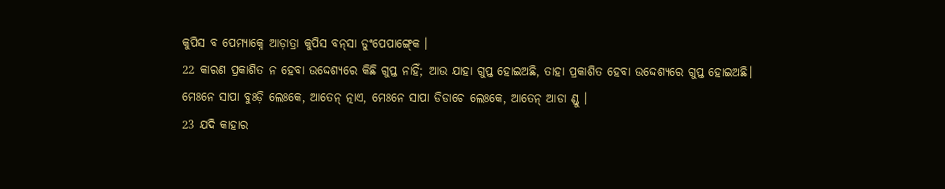କୁପିସ ବ ପେମ୍ୟାକ୍ନେ ଆଡ଼ାତ୍ରା କୁପିସ ବନ୍‌ସା ଡୁଂପେପାଙ୍ଗ୍‍କେ ।
22 କାରଣ ପ୍ରକାଶିତ ନ ହେବା ଉଦ୍ଦେଶ୍ୟରେ କିଛି ଗୁପ୍ତ ନାହିଁ; ଆଉ ଯାହା ଗୁପ୍ତ ହୋଇଅଛି, ତାହା ପ୍ରକାଶିତ ହେବା ଉଦ୍ଦେଶ୍ୟରେ ଗୁପ୍ତ ହୋଇଅଛି।
ମେଃନେ ସାପା ବୁଃଡ଼ି ଲେଃକେ, ଆତେନ୍‌‌ ତ୍ନାଏ, ମେଃନେ ସାପା ଡିଡାଚେ ଲେଃକେ, ଆତେନ୍‌‌ ଆଡା ଣ୍ଡୁ ।
23 ଯଦି କାହାର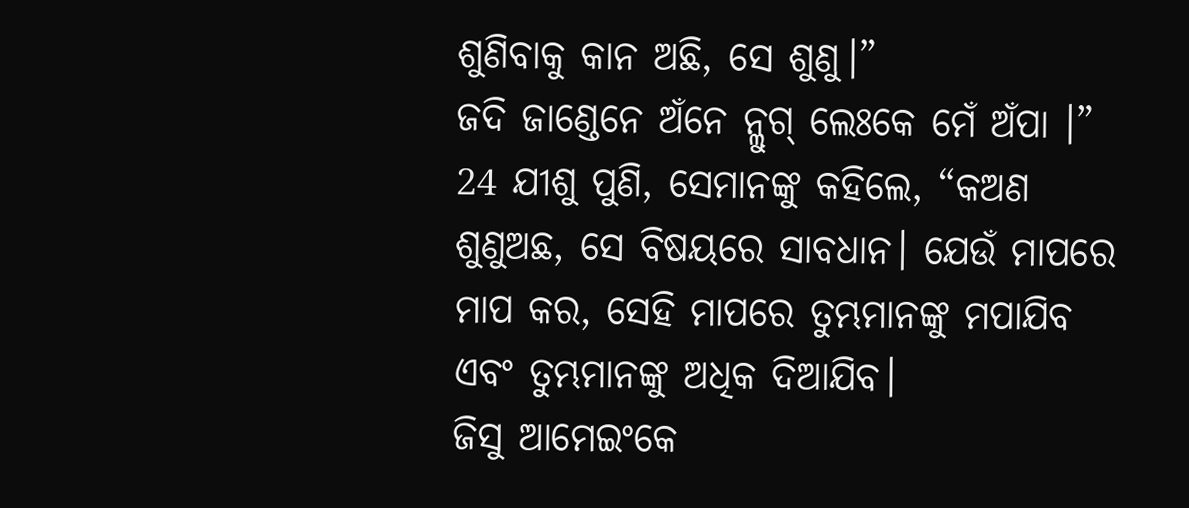ଶୁଣିବାକୁ କାନ ଅଛି, ସେ ଶୁଣୁ।”
ଜଦି ଜାଣ୍ଡେନେ ଅଁନେ ନ୍ଲୁଗ୍‍ ଲେଃକେ ମେଁ ଅଁପା ।”
24 ଯୀଶୁ ପୁଣି, ସେମାନଙ୍କୁ କହିଲେ, “କଅଣ ଶୁଣୁଅଛ, ସେ ବିଷୟରେ ସାବଧାନ। ଯେଉଁ ମାପରେ ମାପ କର, ସେହି ମାପରେ ତୁମ୍ଭମାନଙ୍କୁ ମପାଯିବ ଏବଂ ତୁମ୍ଭମାନଙ୍କୁ ଅଧିକ ଦିଆଯିବ।
ଜିସୁ ଆମେଇଂକେ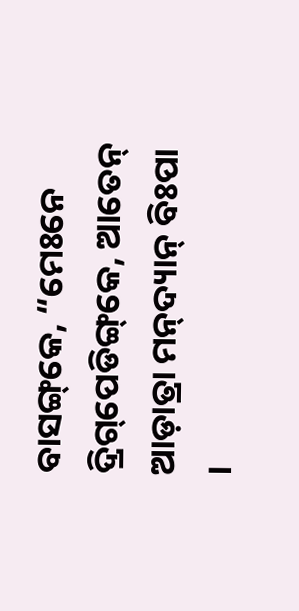ବାସଙ୍ଗ୍‌କେ, “ମେଃନେ ଦ୍ରିଗ୍‌ପେଡିଙ୍ଗ୍‌କେ, ଆତେନ୍‌‌ ଆଡ଼ାତ୍ରା ମନ୍‌ଦ୍ୟାନ୍‌ ବିଃପା ।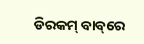ଡିରକମ୍ ବାବ୍‌ରେ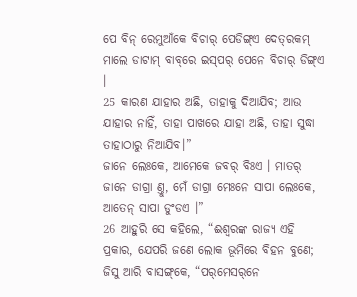ପେ ବିନ୍‌ ରେମୁଆଁକେ ବିଚାର୍‌ ପେଡିଙ୍ଗ୍‌ଏ ଦେତ୍‌ରକମ୍ ମାଲେ ଡାଟାମ୍ ବାବ୍‌ରେ ଇସ୍‌ପର୍‌ ପେନେ ବିଚାର୍‌ ଡିଙ୍ଗ୍‌ଏ ।
25 କାରଣ ଯାହାର ଅଛି, ତାହାକୁ ଦିଆଯିବ; ଆଉ ଯାହାର ନାହିଁ, ତାହା ପାଖରେ ଯାହା ଅଛି, ତାହା ସୁଦ୍ଧା ତାହାଠାରୁ ନିଆଯିବ।”
ଜାନେ ଲେଃକେ, ଆମେକେ ଜବର୍ ବିଃଏ । ମାତର୍‌ ଜାନେ ଡାଗ୍ରା ଣ୍ତୁ, ମେଁ ଡାଗ୍ରା ମେଃନେ ସାପା ଲେଃକେ, ଆତେନ୍‌ ସାପା ଡୁଂଡଏ ।”
26 ଆହୁରି ସେ କହିଲେ, “ଈଶ୍ବରଙ୍କ ରାଜ୍ୟ ଏହି ପ୍ରକାର, ଯେପରି ଜଣେ ଲୋକ ଭୂମିରେ ବିହନ ବୁଣେ;
ଜିସୁ ଆରି ବାସଙ୍ଗ୍‌କେ, “ପର୍‌ମେସର୍‌ନେ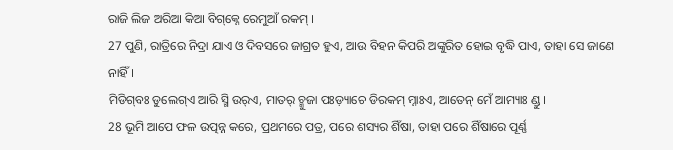ରାଜି ଲିଜ ଅରିଆ କିଆ ବିଗ୍‌କ୍ନେ ରେମୁଆଁ ରକମ୍ ।
27 ପୁଣି, ରାତ୍ରିରେ ନିଦ୍ରା ଯାଏ ଓ ଦିବସରେ ଜାଗ୍ରତ ହୁଏ, ଆଉ ବିହନ କିପରି ଅଙ୍କୁରିତ ହୋଇ ବୃଦ୍ଧି ପାଏ, ତାହା ସେ ଜାଣେ ନାହିଁ।
ମିଡିଗ୍‌ବଃ ଡୁଲେଗ୍‌ଏ ଆରି ସ୍ମି ଉର୍‌ଏ, ମାତର୍‌ ଚ୍ମୁଜା ପଃଡ଼୍ୟାଚେ ଡିରକମ୍‌ ମ୍ନାଃଏ, ଆତେନ୍‌‌ ମେଁ ଆମ୍ୟାଃ ଣ୍ଡୁ ।
28 ଭୂମି ଆପେ ଫଳ ଉତ୍ପନ୍ନ କରେ, ପ୍ରଥମରେ ପତ୍ର, ପରେ ଶସ୍ୟର ଶିଁଷା, ତାହା ପରେ ଶିଁଷାରେ ପୂର୍ଣ୍ଣ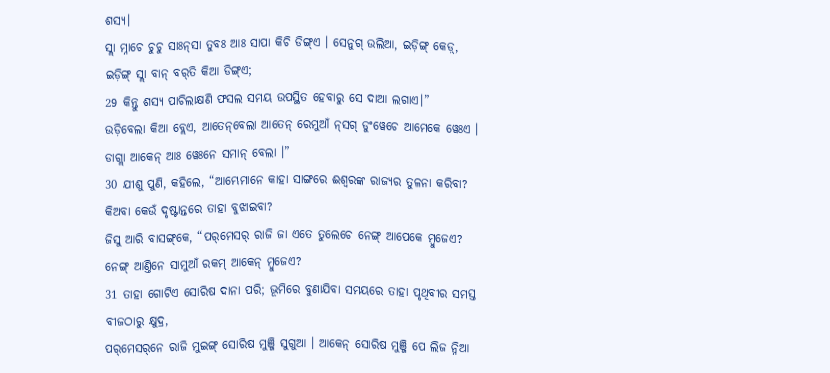ଶସ୍ୟ।
ସ୍ଲା ମ୍ନାଚେ ଚୁଚୁ ସାଃନ୍‌ସା ତୁବଃ ଆଃ ସାପା କିଚି ଡିଙ୍ଗ୍‌ଏ । ସେନୁଗ୍ ଉଲିଆ, ଇଡ଼ିଙ୍ଗ୍ କେଡ଼୍‌, ଇଡ଼ିଙ୍ଗ୍ ସ୍ଲା ବାନ୍ ବର୍‌ତି କିଆ ଡିଙ୍ଗ୍‌ଏ;
29 କିନ୍ତୁ ଶସ୍ୟ ପାଚିଲାକ୍ଷଣି ଫସଲ ସମୟ ଉପସ୍ଥିତ ହେବାରୁ ସେ ଦାଆ ଲଗାଏ।”
ଉଡ଼ିବେଲା କିଆ ବ୍ଲେଏ, ଆତେନ୍‌‍ବେଲା ଆତେନ୍‌ ରେମୁଆଁ ନ୍‌ସଗ୍ ଡୁଂୱେଚେ ଆମେକେ ୱେଃଏ । ଡାଗ୍ଲା ଆକେନ୍ ଆଃ ୱେଃନେ ସମାନ୍ ବେଲା ।”
30 ଯୀଶୁ ପୁଣି, କହିଲେ, “ଆମ୍ଭେମାନେ କାହା ସାଙ୍ଗରେ ଈଶ୍ବରଙ୍କ ରାଜ୍ୟର ତୁଳନା କରିବା? କିଅବା କେଉଁ ଦୃଷ୍ଟାନ୍ତରେ ତାହା ବୁଝାଇବା?
ଜିସୁ ଆରି ବାସଙ୍ଗ୍‌କେ, “ପର୍‌ମେସର୍‌ ରାଜି ଜା ଏତେ ତୁଲେଚେ ନେଙ୍ଗ୍ ଆପେକେ ମ୍ବୁଜେଏ? ନେଙ୍ଗ୍ ଆଣ୍ତିନେ ସାମୁଆଁ ରକମ୍‌ ଆକେନ୍ ମ୍ୱୁଜେଏ?
31 ତାହା ଗୋଟିଏ ସୋରିଷ ଦାନା ପରି; ଭୂମିରେ ବୁଣାଯିବା ସମୟରେ ତାହା ପୃଥିବୀର ସମସ୍ତ ବୀଜଠାରୁ କ୍ଷୁଦ୍ର,
ପର୍‌ମେସର୍‌ନେ ରାଜି ମୁଇଙ୍ଗ୍‌ ସୋରିଷ ମୁଞ୍ଜି ସୁଗୁଆ । ଆକେନ୍ ସୋରିଷ ମୁଞ୍ଜି ପେ ଲିଜ ନ୍ନିଆ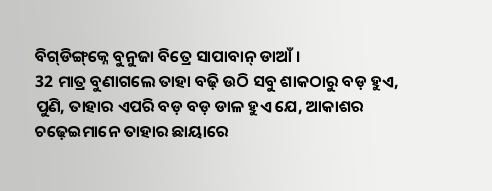ବିଗ୍‌ଡିଙ୍ଗ୍‌କ୍ନେ ବୁନୁଜା ବିତ୍ରେ ସାପାବାନ୍‍ ଡାଆଁ ।
32 ମାତ୍ର ବୁଣାଗଲେ ତାହା ବଢ଼ି ଉଠି ସବୁ ଶାକଠାରୁ ବଡ଼ ହୁଏ, ପୁଣି, ତାହାର ଏପରି ବଡ଼ ବଡ଼ ଡାଳ ହୁଏ ଯେ, ଆକାଶର ଚଢ଼େଇମାନେ ତାହାର ଛାୟାରେ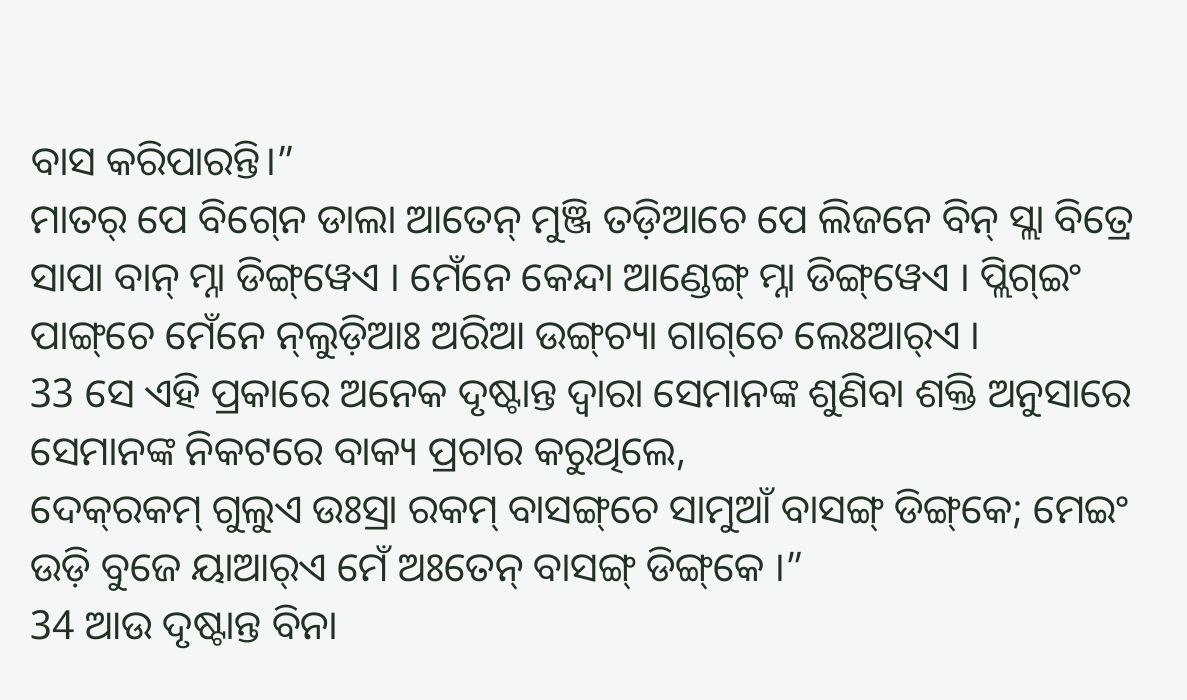ବାସ କରିପାରନ୍ତି।”
ମାତର୍‌ ପେ ବିଗ୍‍ନେ ଡାଲା ଆତେନ୍‌ ମୁଞ୍ଜି ତଡ଼ିଆଚେ ପେ ଲିଜନେ ବିନ୍ ସ୍ଲା ବିତ୍ରେ ସାପା ବାନ୍ ମ୍ନା ଡିଙ୍ଗ୍‌ୱେଏ । ମେଁନେ କେନ୍ଦା ଆଣ୍ଡେଙ୍ଗ୍ ମ୍ନା ଡିଙ୍ଗ୍‌ୱେଏ । ପ୍ଲିଗ୍‌ଇଂ ପାଙ୍ଗ୍‌ଚେ ମେଁନେ ନ୍‌ଲୁଡ଼ିଆଃ ଅରିଆ ଉଙ୍ଗ୍‌ଚ୍ୟା ଗାଗ୍‌ଚେ ଲେଃଆର୍‌ଏ ।
33 ସେ ଏହି ପ୍ରକାରେ ଅନେକ ଦୃଷ୍ଟାନ୍ତ ଦ୍ୱାରା ସେମାନଙ୍କ ଶୁଣିବା ଶକ୍ତି ଅନୁସାରେ ସେମାନଙ୍କ ନିକଟରେ ବାକ୍ୟ ପ୍ରଚାର କରୁଥିଲେ,
ଦେକ୍‌ରକମ୍ ଗୁଲୁଏ ଉଃସ୍ରା ରକମ୍ ବାସଙ୍ଗ୍‌ଚେ ସାମୁଆଁ ବାସଙ୍ଗ୍‌‌ ଡିଙ୍ଗ୍‌କେ; ମେଇଂ ଉଡ଼ି ବୁଜେ ୟାଆର୍‌ଏ ମେଁ ଅଃତେନ୍‍ ବାସଙ୍ଗ୍‌ ଡିଙ୍ଗ୍‌କେ ।”
34 ଆଉ ଦୃଷ୍ଟାନ୍ତ ବିନା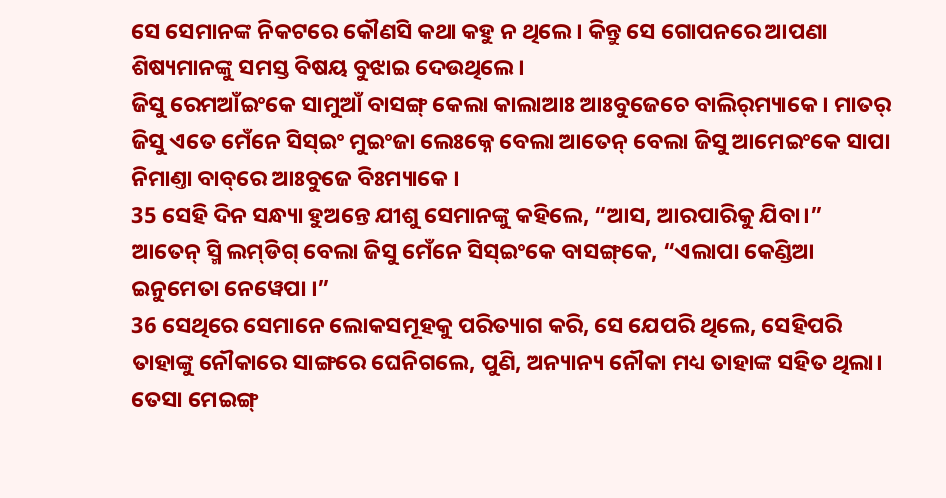ସେ ସେମାନଙ୍କ ନିକଟରେ କୌଣସି କଥା କହୁ ନ ଥିଲେ। କିନ୍ତୁ ସେ ଗୋପନରେ ଆପଣା ଶିଷ୍ୟମାନଙ୍କୁ ସମସ୍ତ ବିଷୟ ବୁଝାଇ ଦେଉଥିଲେ।
ଜିସୁ ରେମଆଁଇଂକେ ସାମୁଆଁ ବାସଙ୍ଗ୍‌ କେଲା କାଲାଆଃ ଆଃବୁଜେଚେ ବାଲିର୍‌ମ୍ୟାକେ । ମାତର୍‌‌ ଜିସୁ ଏତେ ମେଁନେ ସିସ୍ଇଂ ମୁଇଂଜା ଲେଃକ୍ନେ ବେଲା ଆତେନ୍‌‌ ବେଲା ଜିସୁ ଆମେଇଂକେ ସାପା ନିମାଣ୍ତା ବାବ୍‌ରେ ଆଃବୁଜେ ବିଃମ୍ୟାକେ ।
35 ସେହି ଦିନ ସନ୍ଧ୍ୟା ହୁଅନ୍ତେ ଯୀଶୁ ସେମାନଙ୍କୁ କହିଲେ, “ଆସ, ଆରପାରିକୁ ଯିବା।”
ଆତେନ୍‌‌ ସ୍ମି ଲମ୍‍ଡିଗ୍‍ ବେଲା ଜିସୁ ମେଁନେ ସିସ୍‌ଇଂକେ ବାସଙ୍ଗ୍‌କେ, “ଏଲାପା କେଣ୍ଡିଆ ଇନୁମେତା ନେୱେପା ।”
36 ସେଥିରେ ସେମାନେ ଲୋକସମୂହକୁ ପରିତ୍ୟାଗ କରି, ସେ ଯେପରି ଥିଲେ, ସେହିପରି ତାହାଙ୍କୁ ନୌକାରେ ସାଙ୍ଗରେ ଘେନିଗଲେ, ପୁଣି, ଅନ୍ୟାନ୍ୟ ନୌକା ମଧ୍ୟ ତାହାଙ୍କ ସହିତ ଥିଲା।
ତେସା ମେଇଙ୍ଗ୍‌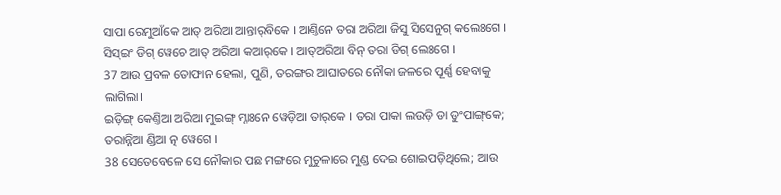ସାପା ରେମୁଆଁକେ ଆତ୍ ଅରିଆ ଆନ୍ତାର୍‌ବିକେ । ଆଣ୍ତିନେ ତରା ଅରିଆ ଜିସୁ ସିସେନୁଗ୍ କଲେଃଗେ । ସିସ୍‌ଇଂ ଡିଗ୍ ୱେଚେ ଆତ୍ ଅରିଆ କଆର୍‌କେ । ଆତ୍ଅରିଆ ବିନ୍‌ ତରା ଡିଗ୍ ଲେଃଗେ ।
37 ଆଉ ପ୍ରବଳ ତୋଫାନ ହେଲା, ପୁଣି, ତରଙ୍ଗର ଆଘାତରେ ନୌକା ଜଳରେ ପୂର୍ଣ୍ଣ ହେବାକୁ ଲାଗିଲା।
ଇଡ଼ିଙ୍ଗ୍ କେଣ୍ତିଆ ଅରିଆ ମୁଇଙ୍ଗ୍‌ ମ୍ନାଃନେ ୱେଡ଼ିଆ ତାର୍‌କେ । ତରା ପାକା ଲଉଡ଼ି ଡା ଡୁଂପାଙ୍ଗ୍‌କେ; ତରାନ୍ନିଆ ଣ୍ଡିଆ ତ୍ନ ୱେଗେ ।
38 ସେତେବେଳେ ସେ ନୌକାର ପଛ ମଙ୍ଗରେ ମୁଚୁଳାରେ ମୁଣ୍ଡ ଦେଇ ଶୋଇପଡ଼ିଥିଲେ; ଆଉ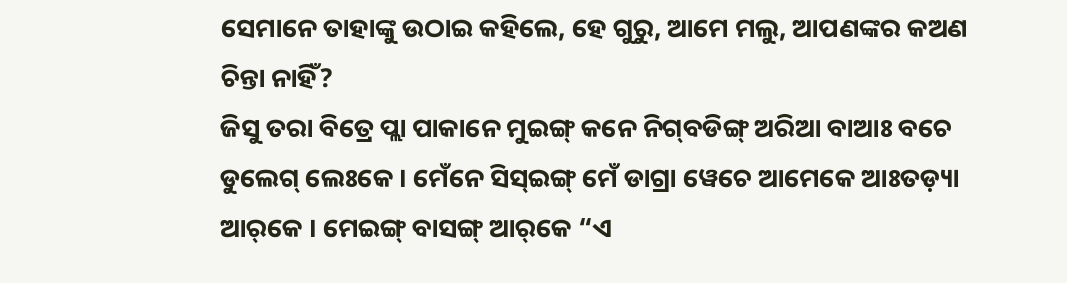ସେମାନେ ତାହାଙ୍କୁ ଉଠାଇ କହିଲେ, ହେ ଗୁରୁ, ଆମେ ମଲୁ, ଆପଣଙ୍କର କଅଣ ଚିନ୍ତା ନାହିଁ?
ଜିସୁ ତରା ବିତ୍ରେ ପ୍ଲା ପାକାନେ ମୁଇଙ୍ଗ୍‌ କନେ ନିଗ୍‌ବଡିଙ୍ଗ୍ ଅରିଆ ବାଆଃ ବଚେ ଡୁଲେଗ୍‌ ଲେଃକେ । ମେଁନେ ସିସ୍‌ଇଙ୍ଗ୍‌ ମେଁ ଡାଗ୍ରା ୱେଚେ ଆମେକେ ଆଃତଡ଼୍ୟା ଆର୍‌କେ । ମେଇଙ୍ଗ୍‌ ବାସଙ୍ଗ୍‌ ଆର୍‌କେ “ଏ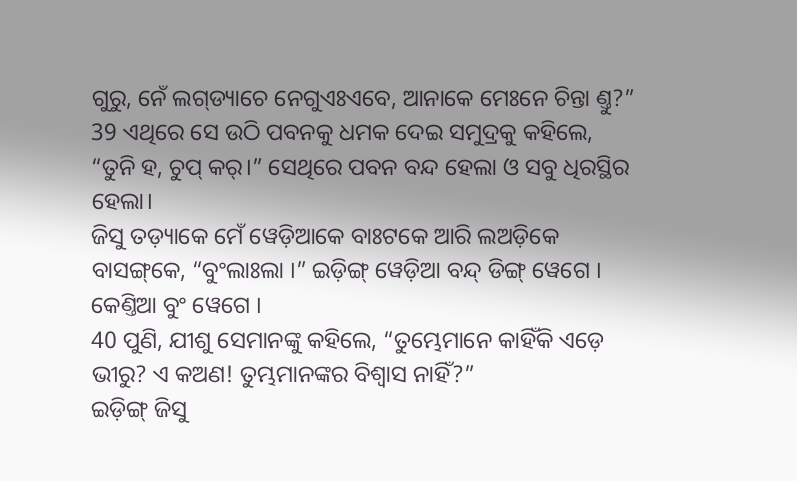ଗୁରୁ, ନେଁ ଲଗ୍‌ଡ୍ୟାଚେ ନେଗୁଏଃଏବେ, ଆନାକେ ମେଃନେ ଚିନ୍ତା ଣ୍ତୁ?”
39 ଏଥିରେ ସେ ଉଠି ପବନକୁ ଧମକ ଦେଇ ସମୁଦ୍ରକୁ କହିଲେ, “ତୁନି ହ, ଚୁପ୍ କର୍।” ସେଥିରେ ପବନ ବନ୍ଦ ହେଲା ଓ ସବୁ ଧିରସ୍ଥିର ହେଲା।
ଜିସୁ ତଡ଼୍ୟାକେ ମେଁ ୱେଡ଼ିଆକେ ବାଃଟକେ ଆରି ଲଅଡ଼ିକେ ବାସଙ୍ଗ୍‌କେ, “ବୁଂଲାଃଲା ।” ଇଡ଼ିଙ୍ଗ୍ ୱେଡ଼ିଆ ବନ୍ଦ୍ ଡିଙ୍ଗ୍ ୱେଗେ । କେଣ୍ତିଆ ବୁଂ ୱେଗେ ।
40 ପୁଣି, ଯୀଶୁ ସେମାନଙ୍କୁ କହିଲେ, “ତୁମ୍ଭେମାନେ କାହିଁକି ଏଡ଼େ ଭୀରୁ? ଏ କଅଣ! ତୁମ୍ଭମାନଙ୍କର ବିଶ୍ୱାସ ନାହିଁ?”
ଇଡ଼ିଙ୍ଗ୍ ଜିସୁ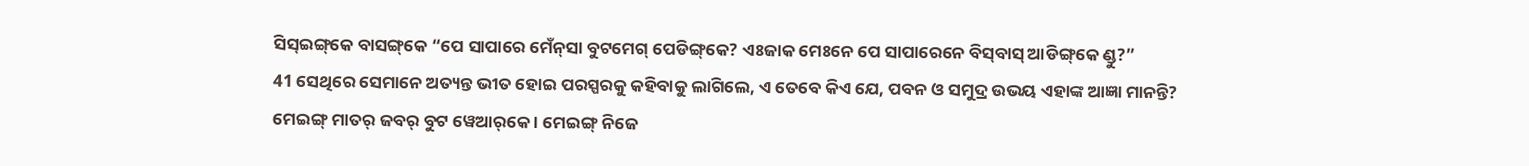ସିସ୍‌ଇଙ୍ଗ୍‌କେ ବାସଙ୍ଗ୍‌କେ “ପେ ସାପାରେ ମେଁନ୍‌ସା ବୁଟମେଗ୍‌ ପେଡିଙ୍ଗ୍‌କେ? ଏଃଜାକ ମେଃନେ ପେ ସାପାରେନେ ବିସ୍‌ବାସ୍ ଆଡିଙ୍ଗ୍‌କେ ଣ୍ଡୁ?”
41 ସେଥିରେ ସେମାନେ ଅତ୍ୟନ୍ତ ଭୀତ ହୋଇ ପରସ୍ପରକୁ କହିବାକୁ ଲାଗିଲେ, ଏ ତେବେ କିଏ ଯେ, ପବନ ଓ ସମୁଦ୍ର ଉଭୟ ଏହାଙ୍କ ଆଜ୍ଞା ମାନନ୍ତି?
ମେଇଙ୍ଗ୍‌ ମାତର୍‌‌ ଜବର୍‌ ବୁଟ ୱେଆର୍‌କେ । ମେଇଙ୍ଗ୍‌ ନିଜେ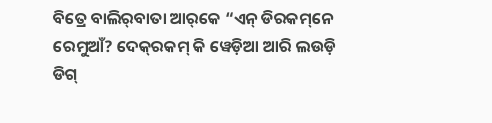ବିତ୍ରେ ବାଲିର୍‌ବାତା ଆର୍‌କେ “ଏନ୍ ଡିରକମ୍‌ନେ ରେମୁଆଁ? ଦେକ୍‌ରକମ୍ କି ୱେଡ଼ିଆ ଆରି ଲଉଡ଼ି ଡିଗ୍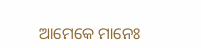ଆମେକେ ମାନେଃ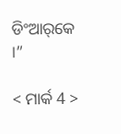ଡିଂଆର୍‌କେ ।”

< ମାର୍କ 4 >